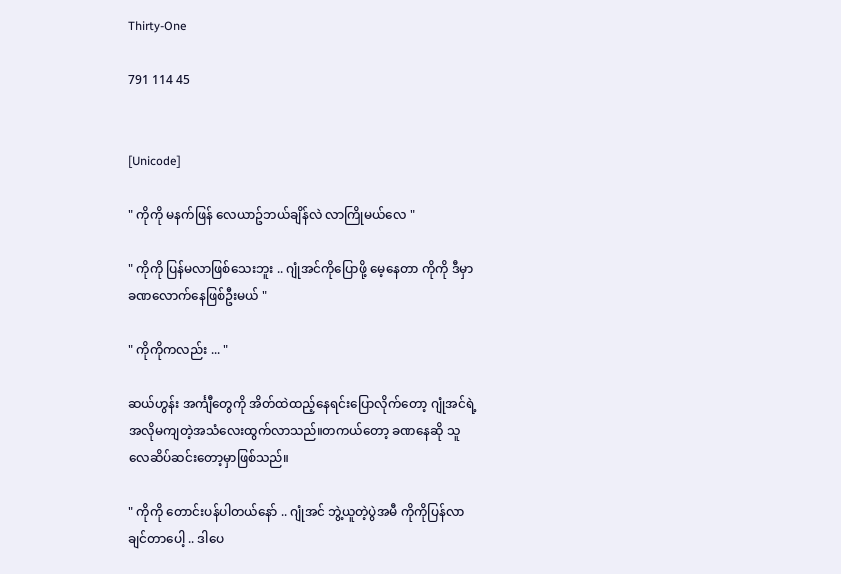Thirty-One

791 114 45


[Unicode]

" ကိုကို မနက်ဖြန် လေယာဥ်ဘယ်ချိန်လဲ လာကြိုမယ်လေ "

" ကိုကို ပြန်မလာဖြစ်သေးဘူး .. ဂျုံအင်ကိုပြောဖို့ မေ့နေတာ ကိုကို ဒီမှာခဏလောက်နေဖြစ်ဦးမယ် "

" ကိုကိုကလည်း ... "

ဆယ်ဟွန်း အင်္ကျီတွေကို အိတ်ထဲထည့်နေရင်းပြောလိုက်တော့ ဂျုံအင်ရဲ့အလိုမကျတဲ့အသံလေးထွက်လာသည်။တကယ်တော့ ခဏနေဆို သူလေဆိပ်ဆင်းတော့မှာဖြစ်သည်။

" ကိုကို တောင်းပန်ပါတယ်နော် .. ဂျုံအင် ဘွဲ့ယူတဲ့ပွဲအမီ ကိုကိုပြန်လာချင်တာပေါ့ .. ဒါပေ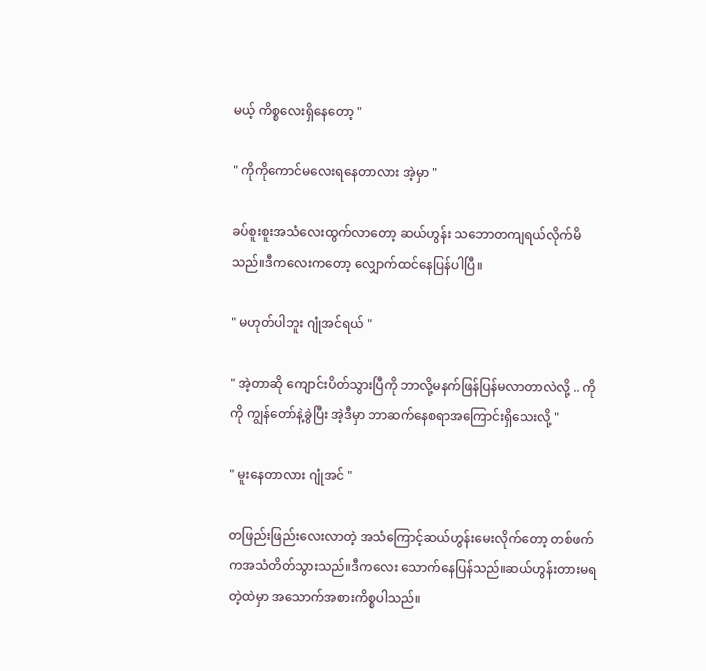မယ့် ကိစ္စလေးရှိနေတော့ "

" ကိုကိုကောင်မလေးရနေတာလား အဲ့မှာ "

ခပ်စူးစူးအသံလေးထွက်လာတော့ ဆယ်ဟွန်း သဘောတကျရယ်လိုက်မိသည်။ဒီကလေးကတော့ လျှောက်ထင်နေပြန်ပါပြီ။

" မဟုတ်ပါဘူး ဂျုံအင်ရယ် "

" အဲ့တာဆို ကျောင်းပိတ်သွားပြီကို ဘာလို့မနက်ဖြန်ပြန်မလာတာလဲလို့ .. ကိုကို ကျွန်တော်နဲ့ခွဲပြီး အဲ့ဒီမှာ ဘာဆက်နေစရာအကြောင်းရှိသေးလို့ "

" မူးနေတာလား ဂျုံအင် "

တဖြည်းဖြည်းလေးလာတဲ့ အသံကြောင့်ဆယ်ဟွန်းမေးလိုက်တော့ တစ်ဖက်ကအသံတိတ်သွားသည်။ဒီကလေး သောက်နေပြန်သည်။ဆယ်ဟွန်းတားမရတဲ့ထဲမှာ အသောက်အစားကိစ္စပါသည်။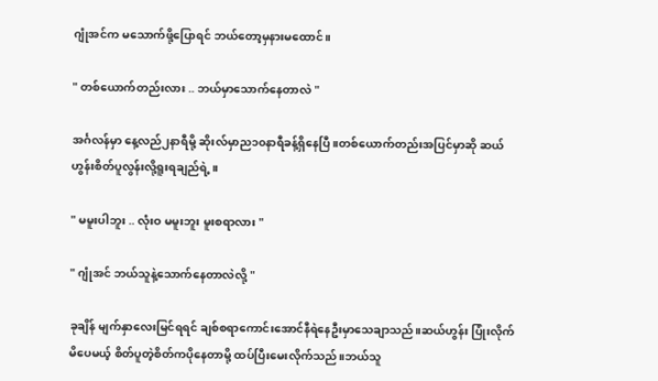ဂျုံအင်က မသောက်ဖို့ပြောရင် ဘယ်တော့မှနားမထောင်။

" တစ်ယောက်တည်းလား .. ဘယ်မှာသောက်နေတာလဲ "

အင်္ဂလန်မှာ နေ့လည်၂နာရီမို့ ဆိုးလ်မှာည၁၀နာရီခန့်ရှိနေပြီ။တစ်ယောက်တည်းအပြင်မှာဆို ဆယ်ဟွန်းစိတ်ပူလွန်းလို့ရူးရချည်ရဲ့။

" မမူးပါဘူး .. လုံးဝ မမူးဘူး မူးစရာလား "

" ဂျုံအင် ဘယ်သူနဲ့သောက်နေတာလဲလို့ "

ခုချိန် မျက်နှာလေးမြင်ရရင် ချစ်စရာကောင်းအောင်နီရဲနေဦးမှာသေချာသည်။ဆယ်ဟွန်း ပြုံးလိုက်မိပေမယ့် စိတ်ပူတဲ့စိတ်ကပိုနေတာမို့ ထပ်ပြီးမေးလိုက်သည်။ဘယ်သူ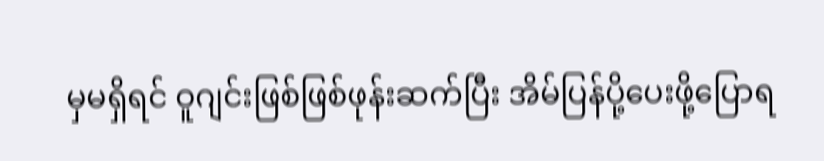မှမရှိရင် ဝူဂျင်းဖြစ်ဖြစ်ဖုန်းဆက်ပြီး အိမ်ပြန်ပို့ပေးဖို့ပြောရ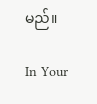မည်။

In Your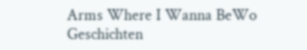Arms Where I Wanna BeWo Geschichten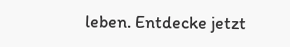leben. Entdecke jetzt